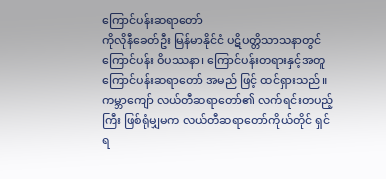ကြောင်ပန်းဆရာတော်
ကိုလိုနီခေတ်ဦး မြန်မာနိုင်ငံ ပဋိပတ္တိသာသနာတွင် ကြောင်ပန်း ဝိပဿနာ၊ ကြောင်ပန်းတရားနှင့်အတူ ကြောင်ပန်းဆရာတော် အမည် ဖြင့် ထင်ရှားသည်။ ကမ္ဘာကျော် လယ်တီဆရာတော်၏ လက်ရင်းတပည့်ကြီး ဖြစ်ရုံမျှမက လယ်တီဆရာတော်ကိုယ်တိုင် ရှင်ရ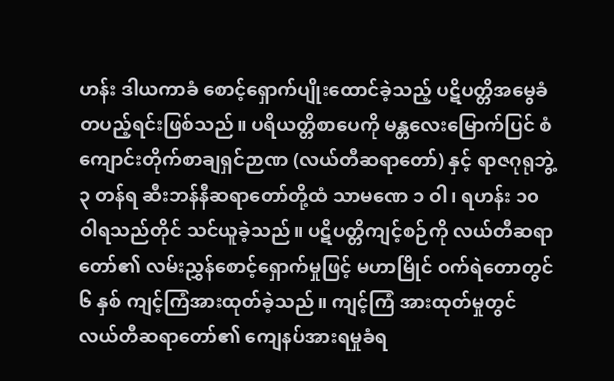ဟန်း ဒါယကာခံ စောင့်ရှောက်ပျိုးထောင်ခဲ့သည့် ပဋိပတ္တိအမွေခံ တပည့်ရင်းဖြစ်သည်။ ပရိယတ္တိစာပေကို မန္တလေးမြောက်ပြင် စံကျောင်းတိုက်စာချရှင်ဉာဏ (လယ်တီဆရာတော်) နှင့် ရာဇဂုရုဘွဲ့ ၃ တန်ရ ဆီးဘန်နီဆရာတော်တို့ထံ သာမဏေ ၁ ဝါ၊ ရဟန်း ၁၀ ဝါရသည်တိုင် သင်ယူခဲ့သည်။ ပဋိပတ္တိကျင့်စဉ်ကို လယ်တီဆရာတော်၏ လမ်းညွှန်စောင့်ရှောက်မှုဖြင့် မဟာမြိုင် ဝက်ရဲတောတွင် ၆ နှစ် ကျင့်ကြံအားထုတ်ခဲ့သည်။ ကျင့်ကြံ အားထုတ်မှုတွင် လယ်တီဆရာတော်၏ ကျေနပ်အားရမှုခံရ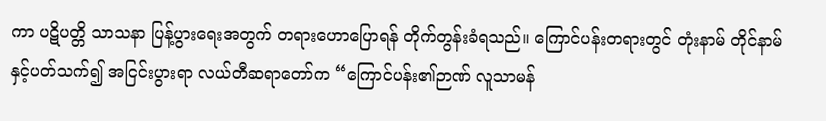ကာ ပဋိပတ္တိ သာသနာ ပြန့်ပွားရေးအတွက် တရားဟောပြောရန် တိုက်တွန်းခံရသည်။ ကြောင်ပန်းတရားတွင် တုံးနာမ် တိုင်နာမ်နှင့်ပတ်သက်၍ အငြင်းပွားရာ လယ်တီဆရာတော်က “ကြောင်ပန်း၏ဉာဏ် လူသာမန်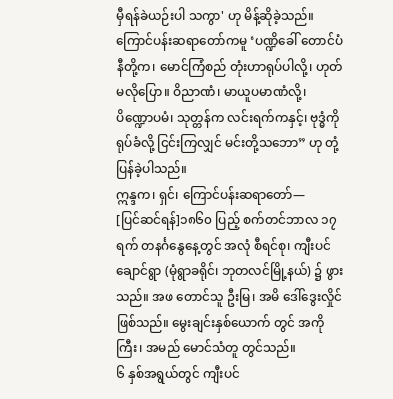မှီရန်ခဲယဉ်းပါ သကွာ' ဟု မိန့်ဆိုခဲ့သည်။ ကြောင်ပန်းဆရာတော်ကမူ ‘ပဏ္ဍိခေါ် တောင်ပံနီတို့က၊ မောင်ကြံစည် တုံးဟာရုပ်ပါလို့၊ ဟုတ်မလိုပြော။ ဝိညာဏံ၊ မာယူပမာဏံလို့၊ ပိဏ္ဍောပမံ၊ သုတ္တန်က လင်းရက်ကနှင့်၊ ဗုဒ္ဓံကိုရုပ်ခံလို့ ငြင်းကြလျှင် မင်းတို့သဘော” ဟု တုံ့ပြန်ခဲ့ပါသည်။
ဣန္ဒက၊ ရှင်၊ ကြောင်ပန်းဆရာတော်—
[ပြင်ဆင်ရန်]၁၈၆၀ ပြည့် စက်တင်ဘာလ ၁၇ ရက် တနင်္ဂနွေနေ့တွင် အလုံ စီရင်စု၊ ကျီးပင်ချောင်ရွာ (မုံရွာခရိုင်၊ ဘုတလင်မြို့နယ်) ၌ ဖွားသည်။ အဖ တောင်သူ ဦးမြ၊ အမိ ဒေါ်ဒွေးလှိုင် ဖြစ်သည်။ မွေးချင်းနှစ်ယောက် တွင် အကိုကြီး၊ အမည် မောင်သံတူ တွင်သည်။
၆ နှစ်အရွယ်တွင် ကျီးပင်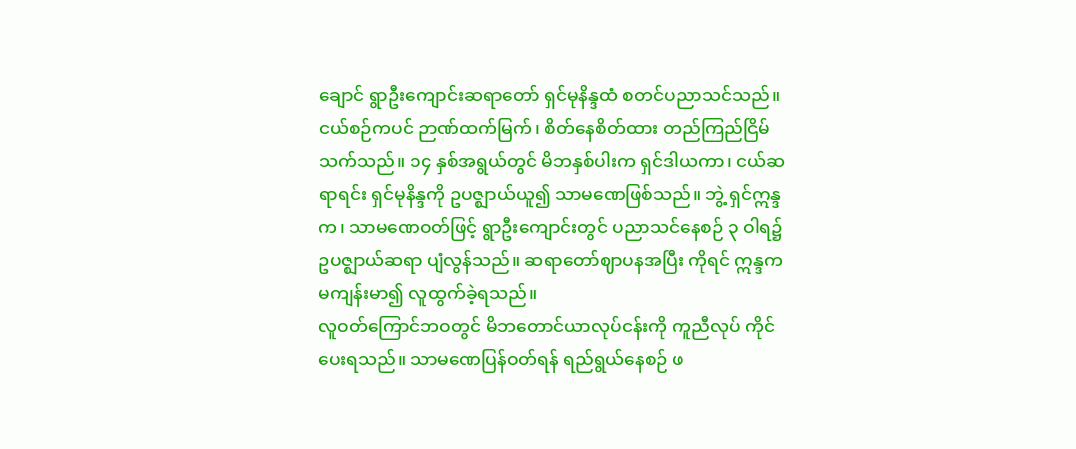ချောင် ရွာဦးကျောင်းဆရာတော် ရှင်မုနိန္ဒထံ စတင်ပညာသင်သည်။ ငယ်စဉ်ကပင် ဉာဏ်ထက်မြက်၊ စိတ်နေစိတ်ထား တည်ကြည်ငြိမ်သက်သည်။ ၁၄ နှစ်အရွယ်တွင် မိဘနှစ်ပါးက ရှင်ဒါယကာ၊ ငယ်ဆရာရင်း ရှင်မုနိန္ဒကို ဥပဇ္ဈာယ်ယူ၍ သာမဏေဖြစ်သည်။ ဘွဲ့ ရှင်ဣန္ဒက၊ သာမဏေဝတ်ဖြင့် ရွာဦးကျောင်းတွင် ပညာသင်နေစဉ် ၃ ဝါရ၌ ဥပဇ္ဈာယ်ဆရာ ပျံလွန်သည်။ ဆရာတော်ဈာပနအပြီး ကိုရင် ဣန္ဒက မကျန်းမာ၍ လူထွက်ခဲ့ရသည်။
လူဝတ်ကြောင်ဘဝတွင် မိဘတောင်ယာလုပ်ငန်းကို ကူညီလုပ် ကိုင်ပေးရသည်။ သာမဏေပြန်ဝတ်ရန် ရည်ရွယ်နေစဉ် ဖ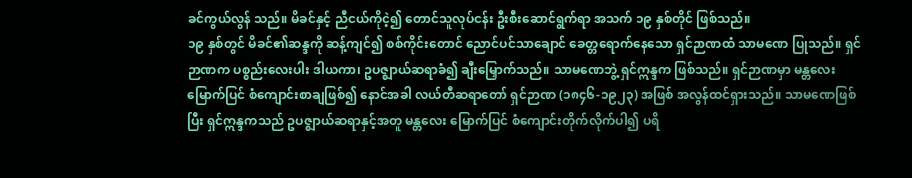ခင်ကွယ်လွန် သည်။ မိခင်နှင့် ညီငယ်ကိုငဲ့၍ တောင်သူလုပ်ငန်း ဦးစီးဆောင်ရွက်ရာ အသက် ၁၉ နှစ်တိုင် ဖြစ်သည်။
၁၉ နှစ်တွင် မိခင်၏ဆန္ဒကို ဆန့်ကျင်၍ စစ်ကိုင်းတောင် ညောင်ပင်သာချောင် ခေတ္တရောက်နေသော ရှင်ဉာဏထံ သာမဏေ ပြုသည်။ ရှင်ဉာဏက ပစ္စည်းလေးပါး ဒါယကာ၊ ဥပဇ္ဈာယ်ဆရာခံ၍ ချီးမြှောက်သည်။ သာမဏေဘွဲ့ ရှင်ဣန္ဒက ဖြစ်သည်။ ရှင်ဉာဏမှာ မန္တလေးမြောက်ပြင် စံကျောင်းစာချဖြစ်၍ နောင်အခါ လယ်တီဆရာတော် ရှင်ဉာဏ (၁၈၄၆-၁၉၂၃) အဖြစ် အလွန်ထင်ရှားသည်။ သာမဏေဖြစ်ပြီး ရှင်ဣန္ဒကသည် ဥပဇ္ဈာယ်ဆရာနှင့်အတူ မန္တလေး မြောက်ပြင် စံကျောင်းတိုက်လိုက်ပါ၍ ပရိ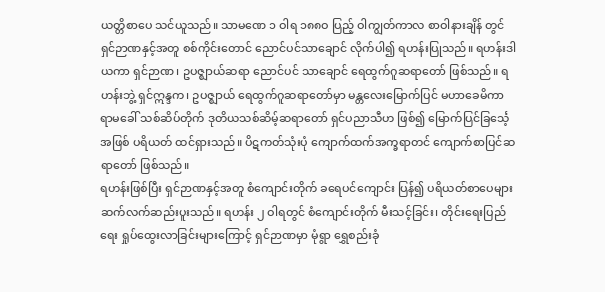ယတ္တိစာပေ သင်ယူသည်။ သာမဏေ ၁ ဝါရ ၁၈၈ဝ ပြည့် ဝါကျွတ်ကာလ စာဝါနားချိန် တွင် ရှင်ဉာဏနှင့်အတူ စစ်ကိုင်းတောင် ညောင်ပင်သာချောင် လိုက်ပါ၍ ရဟန်းပြုသည်။ ရဟန်းဒါယကာ ရှင်ဉာဏ၊ ဥပဇ္ဈာယ်ဆရာ ညောင်ပင် သာချောင် ရေထွက်ဂူဆရာတော် ဖြစ်သည်။ ရဟန်းဘွဲ့ ရှင်ဣန္ဒက၊ ဥပဇ္ဈာယ် ရေထွက်ဂူဆရာတော်မှာ မန္တလေးမြောက်ပြင် မဟာခေမိကာ ရာမခေါ် သစ်ဆိပ်တိုက် ဒုတိယသစ်ဆိမ့်ဆရာတော် ရှင်ပညာသီဟ ဖြစ်၍ မြောက်ပြင်ခြင်္သေ့အဖြစ် ပရိယတ် ထင်ရှားသည်။ ပိဋကတ်သုံးပုံ ကျောက်ထက်အက္ခရာတင် ကျောက်စာပြင်ဆရာတော် ဖြစ်သည်။
ရဟန်းဖြစ်ပြီး ရှင်ဉာဏနှင့်အတူ စံကျောင်းတိုက် ခရေပင်ကျောင်း ပြန်၍ ပရိယတ်စာပေများ ဆက်လက်ဆည်းပူးသည်။ ရဟန်း ၂ ဝါရတွင် စံကျောင်းတိုက် မီးသင့်ခြင်း၊ တိုင်းရေးပြည်ရေး ရှုပ်ထွေးလာခြင်းများကြောင့် ရှင်ဉာဏမှာ မုံရွာ ရွှေစည်းခုံ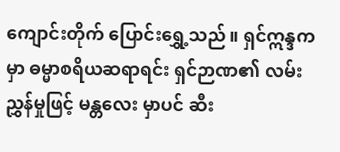ကျောင်းတိုက် ပြောင်းရွှေ့သည်။ ရှင်ဣန္ဒကမှာ ဓမ္မာစရိယဆရာရင်း ရှင်ဉာဏ၏ လမ်းညွှန်မှုဖြင့် မန္တလေး မှာပင် ဆီး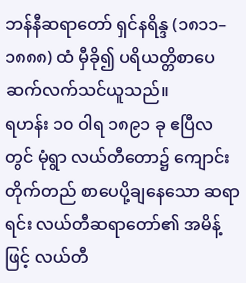ဘန်နီဆရာတော် ရှင်နရိန္ဒ (၁၈၁၁–၁၈၈၈) ထံ မှီခို၍ ပရိယတ္တိစာပေ ဆက်လက်သင်ယူသည်။
ရဟန်း ၁၀ ဝါရ ၁၈၉၁ ခု ဧပြီလတွင် မုံရွာ လယ်တီတော၌ ကျောင်းတိုက်တည် စာပေပို့ချနေသော ဆရာရင်း လယ်တီဆရာတော်၏ အမိန့်ဖြင့် လယ်တီ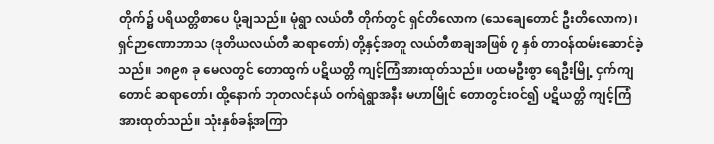တိုက်၌ ပရိယတ္တိစာပေ ပို့ချသည်။ မုံရွာ လယ်တီ တိုက်တွင် ရှင်တိလောက (သေချေတောင် ဦးတိလောက)၊ ရှင်ဉာဏောဘာသ (ဒုတိယလယ်တီ ဆရာတော်) တို့နှင့်အတူ လယ်တီစာချအဖြစ် ၇ နှစ် တာဝန်ထမ်းဆောင်ခဲ့သည်။ ၁၈၉၈ ခု မေလတွင် တောထွက် ပဋိယတ္တိ ကျင့်ကြံအားထုတ်သည်။ ပထမဦးစွာ ရေဦးမြို့ ငှက်ကျတောင် ဆရာတော်၊ ထို့နောက် ဘုတလင်နယ် ဝက်ရဲရွာအနီး မဟာမြိုင် တောတွင်းဝင်၍ ပဋိယတ္တိ ကျင့်ကြံအားထုတ်သည်။ သုံးနှစ်ခန့်အကြာ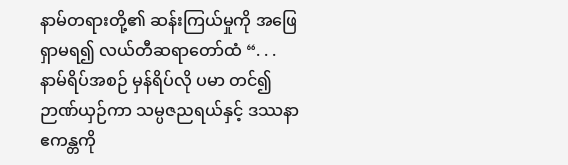နာမ်တရားတို့၏ ဆန်းကြယ်မှုကို အဖြေရှာမရ၍ လယ်တီဆရာတော်ထံ “. . . နာမ်ရိပ်အစဉ် မှန်ရိပ်လို ပမာ တင်၍ ဉာဏ်ယှဉ်ကာ သမ္ပဇညရယ်နှင့် ဒဿနာဧကန္တကို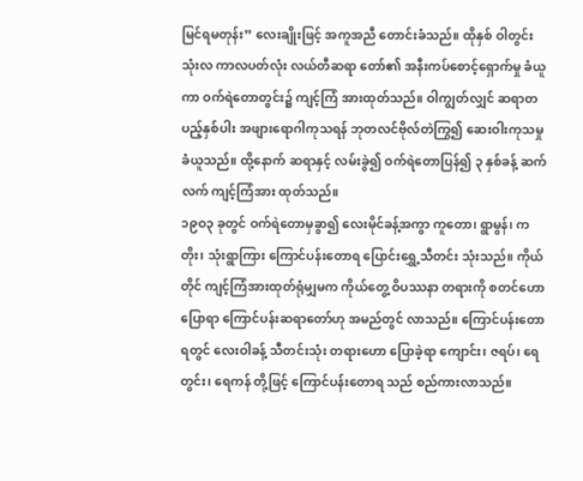မြင်ရမတုန်း” လေးချိုးဖြင့် အကူအညီ တောင်းခံသည်။ ထိုနှစ် ဝါတွင်းသုံးလ ကာလပတ်လုံး လယ်တီဆရာ တော်၏ အနီးကပ်စောင့်ရှောက်မှု ခံယူကာ ဝက်ရဲတောတွင်း၌ ကျင့်ကြံ အားထုတ်သည်။ ဝါကျွတ်လျှင် ဆရာတပည့်နှစ်ပါး အဖျားရောဂါကုသရန် ဘုတလင်ဗိုလ်တဲကြွ၍ ဆေးဝါးကုသမှု ခံယူသည်။ ထို့နောက် ဆရာနှင့် လမ်းခွဲ၍ ဝက်ရဲတောပြန်၍ ၃ နှစ်ခန့် ဆက်လက် ကျင့်ကြံအား ထုတ်သည်။
၁၉ဝ၃ ခုတွင် ဝက်ရဲတောမှခွာ၍ လေးမိုင်ခန့်အကွာ ကူတော၊ ရွာမွန်၊ ကတိုး၊ သုံးရွာကြား ကြောင်ပန်းတောရ ပြောင်းရွှေ့သီတင်း သုံးသည်။ ကိုယ်တိုင် ကျင့်ကြံအားထုတ်ရုံမျှမက ကိုယ်တွေ့ ဝိပဿနာ တရားကို စတင်ဟောပြောရာ ကြောင်ပန်းဆရာတော်ဟု အမည်တွင် လာသည်။ ကြောင်ပန်းတောရတွင် လေးဝါခန့် သီတင်းသုံး တရားဟော ပြောခဲ့ရာ ကျောင်း၊ ဇရပ်၊ ရေတွင်း၊ ရေကန် တို့ဖြင့် ကြောင်ပန်းတောရ သည် စည်ကားလာသည်။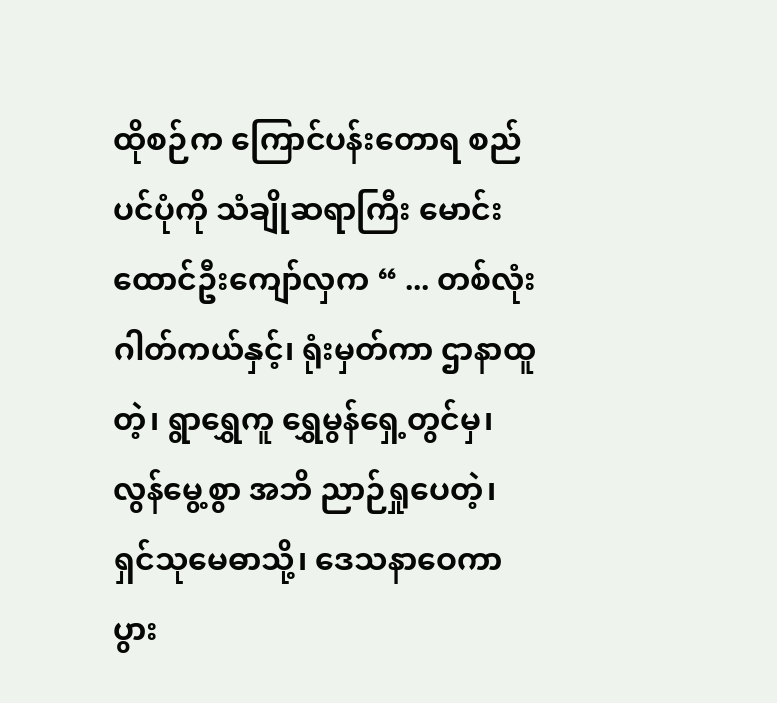ထိုစဉ်က ကြောင်ပန်းတောရ စည်ပင်ပုံကို သံချိုဆရာကြီး မောင်းထောင်ဦးကျော်လှက “ ... တစ်လုံးဂါတ်ကယ်နှင့်၊ ရုံးမှတ်ကာ ဌာနာထူတဲ့၊ ရွာရွှေကူ ရွှေမွန်ရှေ့တွင်မှ၊ လွန်မွေ့စွာ အဘိ ညာဉ်ရှုပေတဲ့၊ ရှင်သုမေဓာသို့၊ ဒေသနာဝေကာ ပွား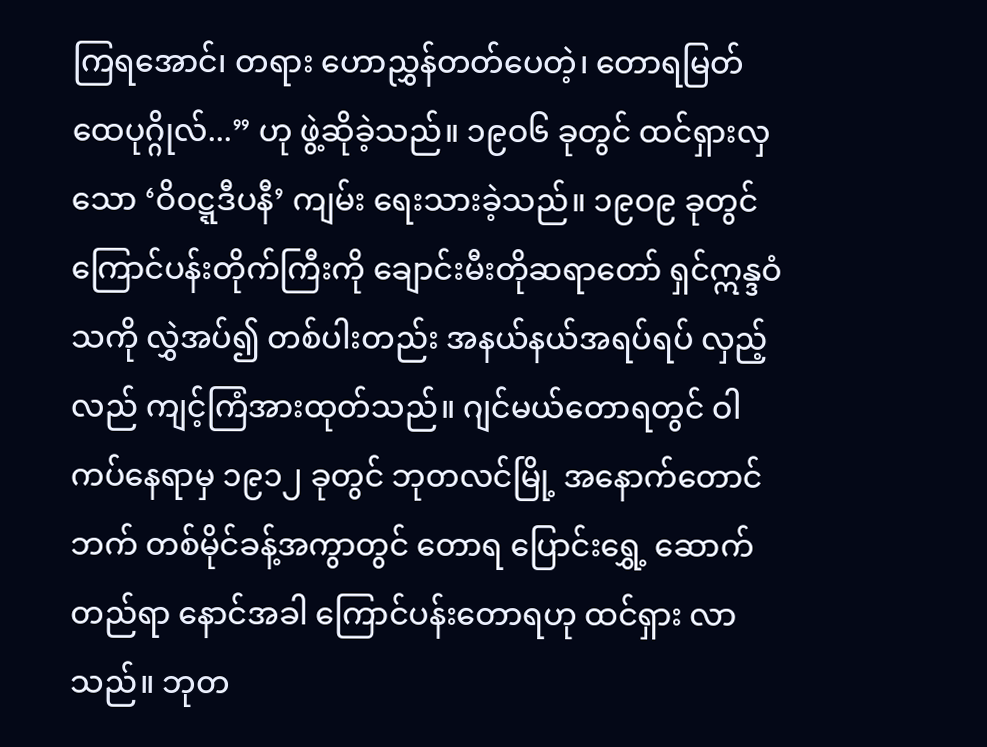ကြရအောင်၊ တရား ဟောညွှန်တတ်ပေတဲ့၊ တောရမြတ်ထေပုဂ္ဂိုလ်...” ဟု ဖွဲ့ဆိုခဲ့သည်။ ၁၉ဝ၆ ခုတွင် ထင်ရှားလှသော ‘ဝိဝဋ္ဋဒီပနီ’ ကျမ်း ရေးသားခဲ့သည်။ ၁၉ဝ၉ ခုတွင် ကြောင်ပန်းတိုက်ကြီးကို ချောင်းမီးတိုဆရာတော် ရှင်ဣန္ဒဝံသကို လွှဲအပ်၍ တစ်ပါးတည်း အနယ်နယ်အရပ်ရပ် လှည့်လည် ကျင့်ကြံအားထုတ်သည်။ ဂျင်မယ်တောရတွင် ဝါကပ်နေရာမှ ၁၉၁၂ ခုတွင် ဘုတလင်မြို့ အနောက်တောင်ဘက် တစ်မိုင်ခန့်အကွာတွင် တောရ ပြောင်းရွှေ့ ဆောက်တည်ရာ နောင်အခါ ကြောင်ပန်းတောရဟု ထင်ရှား လာသည်။ ဘုတ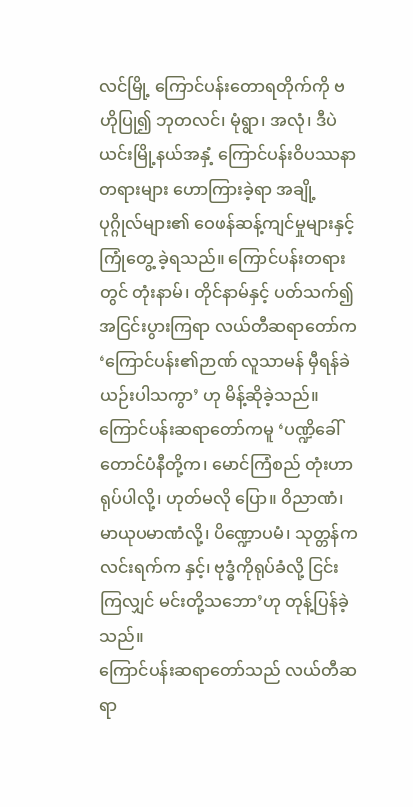လင်မြို့ ကြောင်ပန်းတောရတိုက်ကို ဗဟိုပြု၍ ဘုတလင်၊ မုံရွာ၊ အလုံ၊ ဒီပဲယင်းမြို့နယ်အနှံ့ ကြောင်ပန်းဝိပဿနာတရားများ ဟောကြားခဲ့ရာ အချို့ပုဂ္ဂိုလ်များ၏ ဝေဖန်ဆန့်ကျင်မှုများနှင့် ကြုံတွေ့ ခဲ့ရသည်။ ကြောင်ပန်းတရားတွင် တုံးနာမ်၊ တိုင်နာမ်နှင့် ပတ်သက်၍ အငြင်းပွားကြရာ လယ်တီဆရာတော်က ‘ကြောင်ပန်း၏ဉာဏ် လူသာမန် မှီရန်ခဲယဉ်းပါသကွာ’ ဟု မိန့်ဆိုခဲ့သည်။ ကြောင်ပန်းဆရာတော်ကမူ ‘ပဏ္ဍိခေါ် တောင်ပံနီတို့က၊ မောင်ကြံစည် တုံးဟာ ရုပ်ပါလို့၊ ဟုတ်မလို ပြော။ ဝိညာဏံ၊ မာယုပမာဏံလို့၊ ပိဏ္ဍောပမံ၊ သုတ္တန်က လင်းရက်က နှင့်၊ ဗုဒ္ဓံကိုရုပ်ခံလို့ ငြင်းကြလျှင် မင်းတို့သဘော’ဟု တုန့်ပြန်ခဲ့သည်။
ကြောင်ပန်းဆရာတော်သည် လယ်တီဆရာ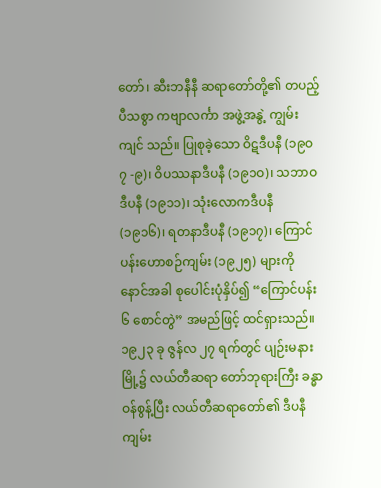တော်၊ ဆီးဘနီနီ ဆရာတော်တို့၏ တပည့်ပီသစွာ ကဗျာလင်္ကာ အဖွဲ့အနွဲ့ ကျွမ်းကျင် သည်။ ပြုစုခဲ့သော ဝိဋဒီပနီ (၁၉ဝ၇ -၉)၊ ဝိပဿနာဒီပနီ (၁၉၁ဝ)၊ သဘာဝဒီပနီ (၁၉၁၁)၊ သုံးလောကဒီပနီ (၁၉၁၆)၊ ရတနာဒီပနီ (၁၉၁၇)၊ ကြောင်ပန်းဟောစဉ်ကျမ်း (၁၉၂၅) များကို နောင်အခါ စုပေါင်းပုံနှိပ်၍ “ကြောင်ပန်း ၆ စောင်တွဲ” အမည်ဖြင့် ထင်ရှားသည်။
၁၉၂၃ ခု ဇွန်လ ၂၇ ရက်တွင် ပျဉ်းမနားမြို့၌ လယ်တီဆရာ တော်ဘုရားကြီး ခန္ဓာဝန်စွန့်ပြီး လယ်တီဆရာတော်၏ ဒီပနီကျမ်း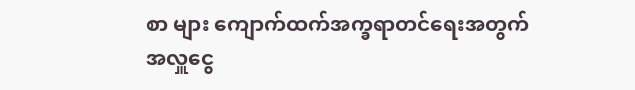စာ များ ကျောက်ထက်အက္ခရာတင်ရေးအတွက် အလှူငွေ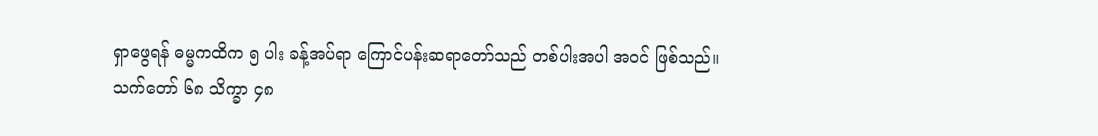ရှာဖွေရန် ဓမ္မကထိက ၅ ပါး ခန့်အပ်ရာ ကြောင်ပန်းဆရာတော်သည် တစ်ပါးအပါ အဝင် ဖြစ်သည်။
သက်တော် ၆၈ သိက္ခာ ၄၈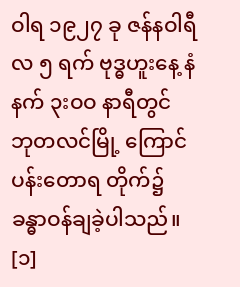ဝါရ ၁၉၂၇ ခု ဇန်နဝါရီလ ၅ ရက် ဗုဒ္ဓဟူးနေ့ နံနက် ၃းဝဝ နာရီတွင် ဘုတလင်မြို့ ကြောင်ပန်းတောရ တိုက်၌ ခန္ဓာဝန်ချခဲ့ပါသည်။ [၁]